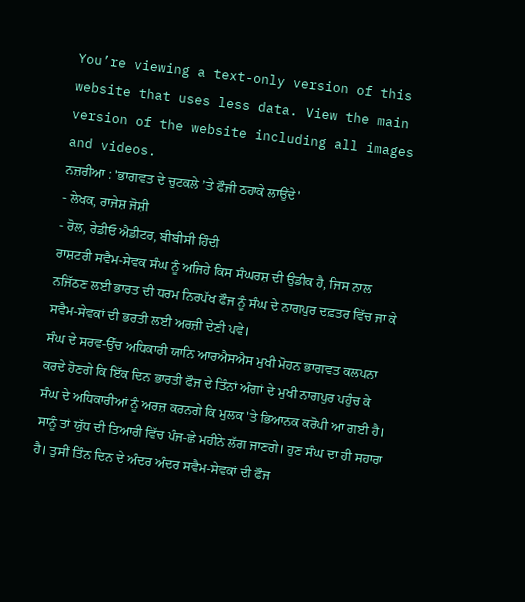You’re viewing a text-only version of this website that uses less data. View the main version of the website including all images and videos.
ਨਜ਼ਰੀਆ : 'ਭਾਗਵਤ ਦੇ ਚੁਟਕਲੇ ’ਤੇ ਫੌਜੀ ਠਹਾਕੇ ਲਾਉਂਦੇ'
- ਲੇਖਕ, ਰਾਜੇਸ਼ ਜੋਸ਼ੀ
- ਰੋਲ, ਰੇਡੀਓ ਐਡੀਟਰ, ਬੀਬੀਸੀ ਹਿੰਦੀ
ਰਾਸ਼ਟਰੀ ਸਵੈਮ-ਸੇਵਕ ਸੰਘ ਨੂੰ ਅਜਿਹੇ ਕਿਸ ਸੰਘਰਸ਼ ਦੀ ਉਡੀਕ ਹੈ, ਜਿਸ ਨਾਲ ਨਜਿੱਠਣ ਲਈ ਭਾਰਤ ਦੀ ਧਰਮ ਨਿਰਪੱਖ ਫੌਜ ਨੂੰ ਸੰਘ ਦੇ ਨਾਗਪੁਰ ਦਫ਼ਤਰ ਵਿੱਚ ਜਾ ਕੇ ਸਵੈਮ-ਸੇਵਕਾਂ ਦੀ ਭਰਤੀ ਲਈ ਅਰਜ਼ੀ ਦੇਣੀ ਪਵੇ।
ਸੰਘ ਦੇ ਸਰਵ-ਉੱਚ ਅਧਿਕਾਰੀ ਯਾਨਿ ਆਰਐਸਐਸ ਮੁਖੀ ਮੋਹਨ ਭਾਗਵਤ ਕਲਪਨਾ ਕਰਦੇ ਹੋਣਗੇ ਕਿ ਇੱਕ ਦਿਨ ਭਾਰਤੀ ਫੌਜ ਦੇ ਤਿੰਨਾਂ ਅੰਗਾਂ ਦੇ ਮੁਖੀ ਨਾਗਪੁਰ ਪਹੁੰਚ ਕੇ ਸੰਘ ਦੇ ਅਧਿਕਾਰੀਆਂ ਨੂੰ ਅਰਜ਼ ਕਰਨਗੇ ਕਿ ਮੁਲਕ 'ਤੇ ਭਿਆਨਕ ਕਰੋਪੀ ਆ ਗਈ ਹੈ।
ਸਾਨੂੰ ਤਾਂ ਯੁੱਧ ਦੀ ਤਿਆਰੀ ਵਿੱਚ ਪੰਜ-ਛੇ ਮਹੀਨੇ ਲੱਗ ਜਾਣਗੇ। ਹੁਣ ਸੰਘ ਦਾ ਹੀ ਸਹਾਰਾ ਹੈ। ਤੁਸੀਂ ਤਿੰਨ ਦਿਨ ਦੇ ਅੰਦਰ ਅੰਦਰ ਸਵੈਮ-ਸੇਵਕਾਂ ਦੀ ਫੌਜ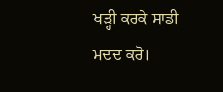ਖੜ੍ਹੀ ਕਰਕੇ ਸਾਡੀ ਮਦਦ ਕਰੋ।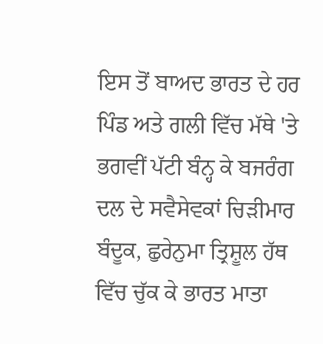ਇਸ ਤੋਂ ਬਾਅਦ ਭਾਰਤ ਦੇ ਹਰ ਪਿੰਡ ਅਤੇ ਗਲੀ ਵਿੱਚ ਮੱਥੇ 'ਤੇ ਭਗਵੀਂ ਪੱਟੀ ਬੰਨ੍ਹ ਕੇ ਬਜਰੰਗ ਦਲ ਦੇ ਸਵੈਸੇਵਕਾਂ ਚਿੜੀਮਾਰ ਬੰਦੂਕ, ਛੁਰੇਨੁਮਾ ਤ੍ਰਿਸ਼ੂਲ ਹੱਥ ਵਿੱਚ ਚੁੱਕ ਕੇ ਭਾਰਤ ਮਾਤਾ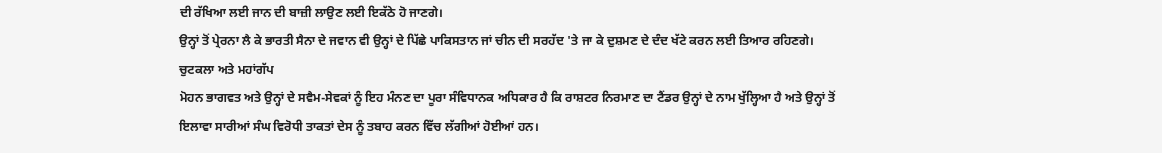ਦੀ ਰੱਖਿਆ ਲਈ ਜਾਨ ਦੀ ਬਾਜ਼ੀ ਲਾਉਣ ਲਈ ਇਕੱਠੇ ਹੋ ਜਾਣਗੇ।
ਉਨ੍ਹਾਂ ਤੋਂ ਪ੍ਰੇਰਨਾ ਲੈ ਕੇ ਭਾਰਤੀ ਸੈਨਾ ਦੇ ਜਵਾਨ ਵੀ ਉਨ੍ਹਾਂ ਦੇ ਪਿੱਛੇ ਪਾਕਿਸਤਾਨ ਜਾਂ ਚੀਨ ਦੀ ਸਰਹੱਦ 'ਤੇ ਜਾ ਕੇ ਦੁਸ਼ਮਣ ਦੇ ਦੰਦ ਖੱਟੇ ਕਰਨ ਲਈ ਤਿਆਰ ਰਹਿਣਗੇ।
ਚੁਟਕਲਾ ਅਤੇ ਮਹਾਂਗੱਪ
ਮੋਹਨ ਭਾਗਵਤ ਅਤੇ ਉਨ੍ਹਾਂ ਦੇ ਸਵੈਮ-ਸੇਵਕਾਂ ਨੂੰ ਇਹ ਮੰਨਣ ਦਾ ਪੂਰਾ ਸੰਵਿਧਾਨਕ ਅਧਿਕਾਰ ਹੈ ਕਿ ਰਾਸ਼ਟਰ ਨਿਰਮਾਣ ਦਾ ਟੈਂਡਰ ਉਨ੍ਹਾਂ ਦੇ ਨਾਮ ਖੁੱਲ੍ਹਿਆ ਹੈ ਅਤੇ ਉਨ੍ਹਾਂ ਤੋਂ ਇਲਾਵਾ ਸਾਰੀਆਂ ਸੰਘ ਵਿਰੋਧੀ ਤਾਕਤਾਂ ਦੇਸ ਨੂੰ ਤਬਾਹ ਕਰਨ ਵਿੱਚ ਲੱਗੀਆਂ ਹੋਈਆਂ ਹਨ।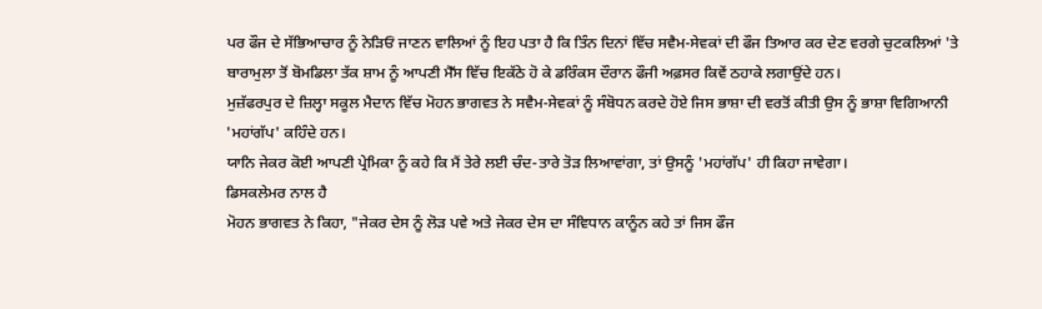ਪਰ ਫੌਜ ਦੇ ਸੱਭਿਆਚਾਰ ਨੂੰ ਨੇੜਿਓਂ ਜਾਣਨ ਵਾਲਿਆਂ ਨੂੰ ਇਹ ਪਤਾ ਹੈ ਕਿ ਤਿੰਨ ਦਿਨਾਂ ਵਿੱਚ ਸਵੈਮ-ਸੇਵਕਾਂ ਦੀ ਫੌਜ ਤਿਆਰ ਕਰ ਦੇਣ ਵਰਗੇ ਚੁਟਕਲਿਆਂ 'ਤੇ ਬਾਰਾਮੁਲਾ ਤੋਂ ਬੋਮਡਿਲਾ ਤੱਕ ਸ਼ਾਮ ਨੂੰ ਆਪਣੀ ਮੈੱਸ ਵਿੱਚ ਇਕੱਠੇ ਹੋ ਕੇ ਡਰਿੰਕਸ ਦੌਰਾਨ ਫੌਜੀ ਅਫ਼ਸਰ ਕਿਵੇਂ ਠਹਾਕੇ ਲਗਾਉਂਦੇ ਹਨ।
ਮੁਜ਼ੱਫਰਪੁਰ ਦੇ ਜ਼ਿਲ੍ਹਾ ਸਕੂਲ ਮੈਦਾਨ ਵਿੱਚ ਮੋਹਨ ਭਾਗਵਤ ਨੇ ਸਵੈਮ-ਸੇਵਕਾਂ ਨੂੰ ਸੰਬੋਧਨ ਕਰਦੇ ਹੋਏ ਜਿਸ ਭਾਸ਼ਾ ਦੀ ਵਰਤੋਂ ਕੀਤੀ ਉਸ ਨੂੰ ਭਾਸ਼ਾ ਵਿਗਿਆਨੀ 'ਮਹਾਂਗੱਪ' ਕਹਿੰਦੇ ਹਨ।
ਯਾਨਿ ਜੇਕਰ ਕੋਈ ਆਪਣੀ ਪ੍ਰੇਮਿਕਾ ਨੂੰ ਕਹੇ ਕਿ ਮੈਂ ਤੇਰੇ ਲਈ ਚੰਦ-ਤਾਰੇ ਤੋੜ ਲਿਆਵਾਂਗਾ, ਤਾਂ ਉਸਨੂੰ 'ਮਹਾਂਗੱਪ' ਹੀ ਕਿਹਾ ਜਾਵੇਗਾ।
ਡਿਸਕਲੇਮਰ ਨਾਲ ਹੈ
ਮੋਹਨ ਭਾਗਵਤ ਨੇ ਕਿਹਾ, "ਜੇਕਰ ਦੇਸ ਨੂੰ ਲੋੜ ਪਵੇ ਅਤੇ ਜੇਕਰ ਦੇਸ ਦਾ ਸੰਵਿਧਾਨ ਕਾਨੂੰਨ ਕਹੇ ਤਾਂ ਜਿਸ ਫੌਜ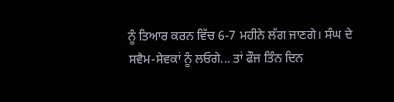ਨੂੰ ਤਿਆਰ ਕਰਨ ਵਿੱਚ 6-7 ਮਹੀਨੇ ਲੱਗ ਜਾਣਗੇ। ਸੰਘ ਦੇ ਸਵੈਮ-ਸੇਵਕਾਂ ਨੂੰ ਲਓਗੇ... ਤਾਂ ਫੌਜ ਤਿੰਨ ਦਿਨ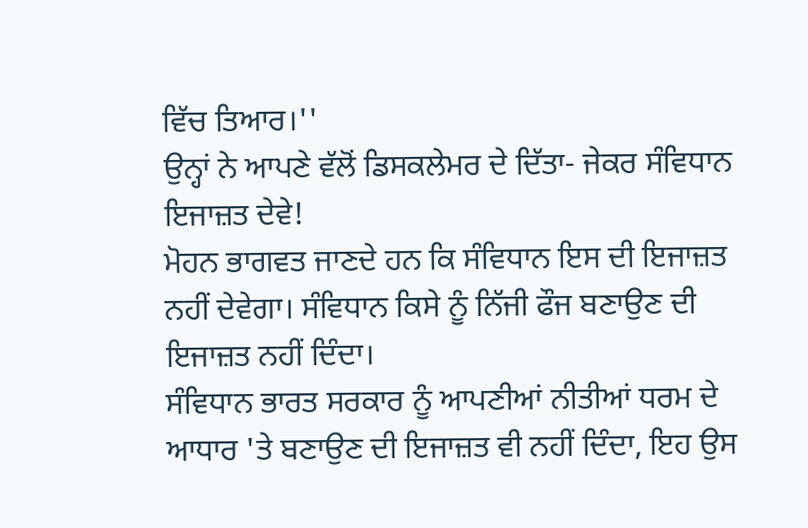ਵਿੱਚ ਤਿਆਰ।''
ਉਨ੍ਹਾਂ ਨੇ ਆਪਣੇ ਵੱਲੋਂ ਡਿਸਕਲੇਮਰ ਦੇ ਦਿੱਤਾ- ਜੇਕਰ ਸੰਵਿਧਾਨ ਇਜਾਜ਼ਤ ਦੇਵੇ!
ਮੋਹਨ ਭਾਗਵਤ ਜਾਣਦੇ ਹਨ ਕਿ ਸੰਵਿਧਾਨ ਇਸ ਦੀ ਇਜਾਜ਼ਤ ਨਹੀਂ ਦੇਵੇਗਾ। ਸੰਵਿਧਾਨ ਕਿਸੇ ਨੂੰ ਨਿੱਜੀ ਫੌਜ ਬਣਾਉਣ ਦੀ ਇਜਾਜ਼ਤ ਨਹੀਂ ਦਿੰਦਾ।
ਸੰਵਿਧਾਨ ਭਾਰਤ ਸਰਕਾਰ ਨੂੰ ਆਪਣੀਆਂ ਨੀਤੀਆਂ ਧਰਮ ਦੇ ਆਧਾਰ 'ਤੇ ਬਣਾਉਣ ਦੀ ਇਜਾਜ਼ਤ ਵੀ ਨਹੀਂ ਦਿੰਦਾ, ਇਹ ਉਸ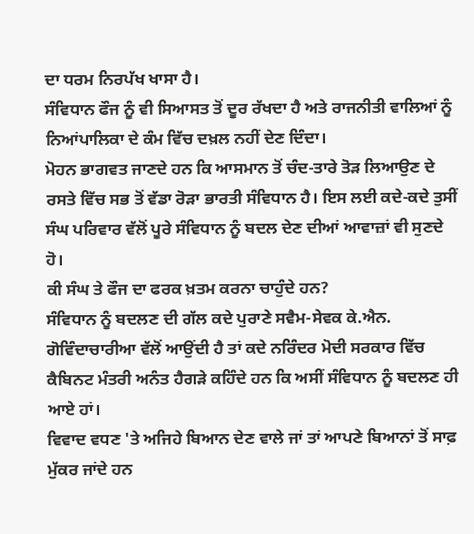ਦਾ ਧਰਮ ਨਿਰਪੱਖ ਖਾਸਾ ਹੈ।
ਸੰਵਿਧਾਨ ਫੌਜ ਨੂੰ ਵੀ ਸਿਆਸਤ ਤੋਂ ਦੂਰ ਰੱਖਦਾ ਹੈ ਅਤੇ ਰਾਜਨੀਤੀ ਵਾਲਿਆਂ ਨੂੰ ਨਿਆਂਪਾਲਿਕਾ ਦੇ ਕੰਮ ਵਿੱਚ ਦਖ਼ਲ ਨਹੀਂ ਦੇਣ ਦਿੰਦਾ।
ਮੋਹਨ ਭਾਗਵਤ ਜਾਣਦੇ ਹਨ ਕਿ ਆਸਮਾਨ ਤੋਂ ਚੰਦ-ਤਾਰੇ ਤੋੜ ਲਿਆਉਣ ਦੇ ਰਸਤੇ ਵਿੱਚ ਸਭ ਤੋਂ ਵੱਡਾ ਰੋੜਾ ਭਾਰਤੀ ਸੰਵਿਧਾਨ ਹੈ। ਇਸ ਲਈ ਕਦੇ-ਕਦੇ ਤੁਸੀਂ ਸੰਘ ਪਰਿਵਾਰ ਵੱਲੋਂ ਪੂਰੇ ਸੰਵਿਧਾਨ ਨੂੰ ਬਦਲ ਦੇਣ ਦੀਆਂ ਆਵਾਜ਼ਾਂ ਵੀ ਸੁਣਦੇ ਹੋ।
ਕੀ ਸੰਘ ਤੇ ਫੌਜ ਦਾ ਫਰਕ ਖ਼ਤਮ ਕਰਨਾ ਚਾਹੁੰਦੇ ਹਨ?
ਸੰਵਿਧਾਨ ਨੂੰ ਬਦਲਣ ਦੀ ਗੱਲ ਕਦੇ ਪੁਰਾਣੇ ਸਵੈਮ-ਸੇਵਕ ਕੇ.ਐਨ. ਗੋਵਿੰਦਾਚਾਰੀਆ ਵੱਲੋਂ ਆਉਂਦੀ ਹੈ ਤਾਂ ਕਦੇ ਨਰਿੰਦਰ ਮੋਦੀ ਸਰਕਾਰ ਵਿੱਚ ਕੈਬਿਨਟ ਮੰਤਰੀ ਅਨੰਤ ਹੈਗੜੇ ਕਹਿੰਦੇ ਹਨ ਕਿ ਅਸੀਂ ਸੰਵਿਧਾਨ ਨੂੰ ਬਦਲਣ ਹੀ ਆਏ ਹਾਂ।
ਵਿਵਾਦ ਵਧਣ 'ਤੇ ਅਜਿਹੇ ਬਿਆਨ ਦੇਣ ਵਾਲੇ ਜਾਂ ਤਾਂ ਆਪਣੇ ਬਿਆਨਾਂ ਤੋਂ ਸਾਫ਼ ਮੁੱਕਰ ਜਾਂਦੇ ਹਨ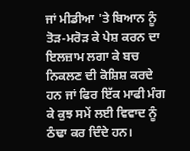ਜਾਂ ਮੀਡੀਆ 'ਤੇ ਬਿਆਨ ਨੂੰ ਤੋੜ-ਮਰੋੜ ਕੇ ਪੇਸ਼ ਕਰਨ ਦਾ ਇਲਜ਼ਾਮ ਲਗਾ ਕੇ ਬਚ ਨਿਕਲਣ ਦੀ ਕੋਸ਼ਿਸ਼ ਕਰਦੇ ਹਨ ਜਾਂ ਫਿਰ ਇੱਕ ਮਾਫੀ ਮੰਗ ਕੇ ਕੁਝ ਸਮੇਂ ਲਈ ਵਿਵਾਦ ਨੂੰ ਠੰਢਾ ਕਰ ਦਿੰਦੇ ਹਨ।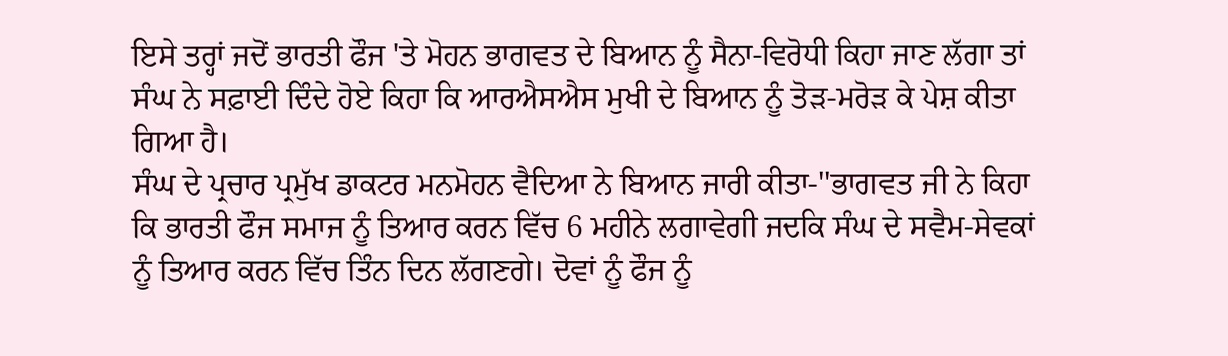ਇਸੇ ਤਰ੍ਹਾਂ ਜਦੋਂ ਭਾਰਤੀ ਫੌਜ 'ਤੇ ਮੋਹਨ ਭਾਗਵਤ ਦੇ ਬਿਆਨ ਨੂੰ ਸੈਨਾ-ਵਿਰੋਧੀ ਕਿਹਾ ਜਾਣ ਲੱਗਾ ਤਾਂ ਸੰਘ ਨੇ ਸਫ਼ਾਈ ਦਿੰਦੇ ਹੋਏ ਕਿਹਾ ਕਿ ਆਰਐਸਐਸ ਮੁਖੀ ਦੇ ਬਿਆਨ ਨੂੰ ਤੋੜ-ਮਰੋੜ ਕੇ ਪੇਸ਼ ਕੀਤਾ ਗਿਆ ਹੈ।
ਸੰਘ ਦੇ ਪ੍ਰਚਾਰ ਪ੍ਰਮੁੱਖ ਡਾਕਟਰ ਮਨਮੋਹਨ ਵੈਦਿਆ ਨੇ ਬਿਆਨ ਜਾਰੀ ਕੀਤਾ-''ਭਾਗਵਤ ਜੀ ਨੇ ਕਿਹਾ ਕਿ ਭਾਰਤੀ ਫੌਜ ਸਮਾਜ ਨੂੰ ਤਿਆਰ ਕਰਨ ਵਿੱਚ 6 ਮਹੀਨੇ ਲਗਾਵੇਗੀ ਜਦਕਿ ਸੰਘ ਦੇ ਸਵੈਮ-ਸੇਵਕਾਂ ਨੂੰ ਤਿਆਰ ਕਰਨ ਵਿੱਚ ਤਿੰਨ ਦਿਨ ਲੱਗਣਗੇ। ਦੋਵਾਂ ਨੂੰ ਫੌਜ ਨੂੰ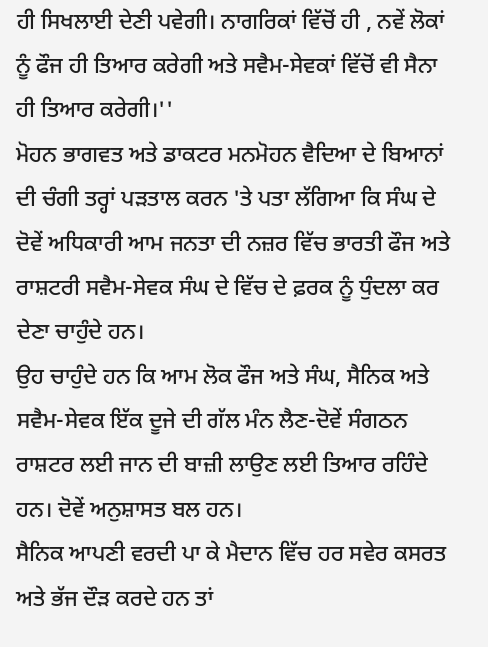ਹੀ ਸਿਖਲਾਈ ਦੇਣੀ ਪਵੇਗੀ। ਨਾਗਰਿਕਾਂ ਵਿੱਚੋਂ ਹੀ , ਨਵੇਂ ਲੋਕਾਂ ਨੂੰ ਫੌਜ ਹੀ ਤਿਆਰ ਕਰੇਗੀ ਅਤੇ ਸਵੈਮ-ਸੇਵਕਾਂ ਵਿੱਚੋਂ ਵੀ ਸੈਨਾ ਹੀ ਤਿਆਰ ਕਰੇਗੀ।''
ਮੋਹਨ ਭਾਗਵਤ ਅਤੇ ਡਾਕਟਰ ਮਨਮੋਹਨ ਵੈਦਿਆ ਦੇ ਬਿਆਨਾਂ ਦੀ ਚੰਗੀ ਤਰ੍ਹਾਂ ਪੜਤਾਲ ਕਰਨ 'ਤੇ ਪਤਾ ਲੱਗਿਆ ਕਿ ਸੰਘ ਦੇ ਦੋਵੇਂ ਅਧਿਕਾਰੀ ਆਮ ਜਨਤਾ ਦੀ ਨਜ਼ਰ ਵਿੱਚ ਭਾਰਤੀ ਫੌਜ ਅਤੇ ਰਾਸ਼ਟਰੀ ਸਵੈਮ-ਸੇਵਕ ਸੰਘ ਦੇ ਵਿੱਚ ਦੇ ਫ਼ਰਕ ਨੂੰ ਧੁੰਦਲਾ ਕਰ ਦੇਣਾ ਚਾਹੁੰਦੇ ਹਨ।
ਉਹ ਚਾਹੁੰਦੇ ਹਨ ਕਿ ਆਮ ਲੋਕ ਫੌਜ ਅਤੇ ਸੰਘ, ਸੈਨਿਕ ਅਤੇ ਸਵੈਮ-ਸੇਵਕ ਇੱਕ ਦੂਜੇ ਦੀ ਗੱਲ ਮੰਨ ਲੈਣ-ਦੋਵੇਂ ਸੰਗਠਨ ਰਾਸ਼ਟਰ ਲਈ ਜਾਨ ਦੀ ਬਾਜ਼ੀ ਲਾਉਣ ਲਈ ਤਿਆਰ ਰਹਿੰਦੇ ਹਨ। ਦੋਵੇਂ ਅਨੁਸ਼ਾਸਤ ਬਲ ਹਨ।
ਸੈਨਿਕ ਆਪਣੀ ਵਰਦੀ ਪਾ ਕੇ ਮੈਦਾਨ ਵਿੱਚ ਹਰ ਸਵੇਰ ਕਸਰਤ ਅਤੇ ਭੱਜ ਦੌੜ ਕਰਦੇ ਹਨ ਤਾਂ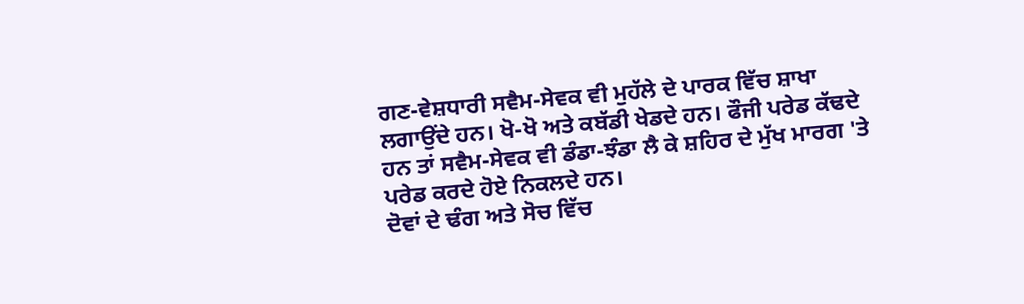ਗਣ-ਵੇਸ਼ਧਾਰੀ ਸਵੈਮ-ਸੇਵਕ ਵੀ ਮੁਹੱਲੇ ਦੇ ਪਾਰਕ ਵਿੱਚ ਸ਼ਾਖਾ ਲਗਾਉਂਦੇ ਹਨ। ਖੋ-ਖੋ ਅਤੇ ਕਬੱਡੀ ਖੇਡਦੇ ਹਨ। ਫੌਜੀ ਪਰੇਡ ਕੱਢਦੇ ਹਨ ਤਾਂ ਸਵੈਮ-ਸੇਵਕ ਵੀ ਡੰਡਾ-ਝੰਡਾ ਲੈ ਕੇ ਸ਼ਹਿਰ ਦੇ ਮੁੱਖ ਮਾਰਗ 'ਤੇ ਪਰੇਡ ਕਰਦੇ ਹੋਏ ਨਿਕਲਦੇ ਹਨ।
ਦੋਵਾਂ ਦੇ ਢੰਗ ਅਤੇ ਸੋਚ ਵਿੱਚ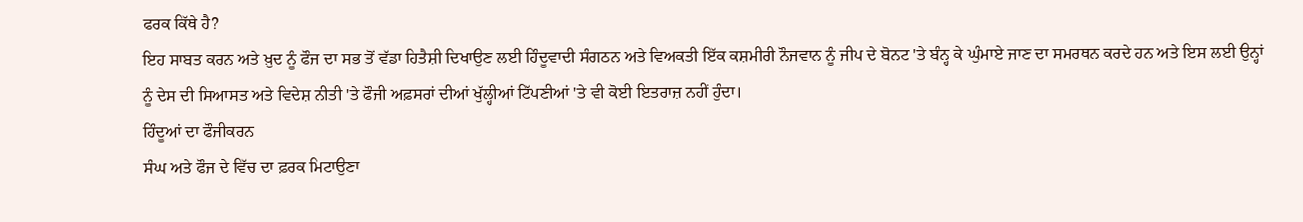ਫਰਕ ਕਿੱਥੇ ਹੈ?
ਇਹ ਸਾਬਤ ਕਰਨ ਅਤੇ ਖ਼ੁਦ ਨੂੰ ਫੌਜ ਦਾ ਸਭ ਤੋਂ ਵੱਡਾ ਹਿਤੈਸ਼ੀ ਦਿਖਾਉਣ ਲਈ ਹਿੰਦੂਵਾਦੀ ਸੰਗਠਨ ਅਤੇ ਵਿਅਕਤੀ ਇੱਕ ਕਸ਼ਮੀਰੀ ਨੌਜਵਾਨ ਨੂੰ ਜੀਪ ਦੇ ਬੋਨਟ 'ਤੇ ਬੰਨ੍ਹ ਕੇ ਘੁੰਮਾਏ ਜਾਣ ਦਾ ਸਮਰਥਨ ਕਰਦੇ ਹਨ ਅਤੇ ਇਸ ਲਈ ਉਨ੍ਹਾਂ ਨੂੰ ਦੇਸ ਦੀ ਸਿਆਸਤ ਅਤੇ ਵਿਦੇਸ਼ ਨੀਤੀ 'ਤੇ ਫੌਜੀ ਅਫ਼ਸਰਾਂ ਦੀਆਂ ਖੁੱਲ੍ਹੀਆਂ ਟਿੱਪਣੀਆਂ 'ਤੇ ਵੀ ਕੋਈ ਇਤਰਾਜ਼ ਨਹੀਂ ਹੁੰਦਾ।
ਹਿੰਦੂਆਂ ਦਾ ਫੌਜੀਕਰਨ
ਸੰਘ ਅਤੇ ਫੌਜ ਦੇ ਵਿੱਚ ਦਾ ਫ਼ਰਕ ਮਿਟਾਉਣਾ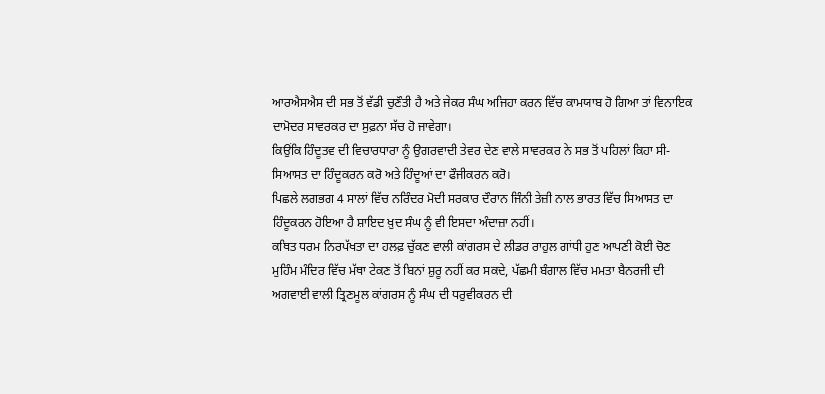ਆਰਐਸਐਸ ਦੀ ਸਭ ਤੋਂ ਵੱਡੀ ਚੁਣੌਤੀ ਹੈ ਅਤੇ ਜੇਕਰ ਸੰਘ ਅਜਿਹਾ ਕਰਨ ਵਿੱਚ ਕਾਮਯਾਬ ਹੋ ਗਿਆ ਤਾਂ ਵਿਨਾਇਕ ਦਾਮੋਦਰ ਸਾਵਰਕਰ ਦਾ ਸੁਫ਼ਨਾ ਸੱਚ ਹੋ ਜਾਵੇਗਾ।
ਕਿਉਂਕਿ ਹਿੰਦੂਤਵ ਦੀ ਵਿਚਾਰਧਾਰਾ ਨੂੰ ਉਗਰਵਾਦੀ ਤੇਵਰ ਦੇਣ ਵਾਲੇ ਸਾਵਰਕਰ ਨੇ ਸਭ ਤੋਂ ਪਹਿਲਾਂ ਕਿਹਾ ਸੀ-ਸਿਆਸਤ ਦਾ ਹਿੰਦੂਕਰਨ ਕਰੋ ਅਤੇ ਹਿੰਦੂਆਂ ਦਾ ਫੌਜੀਕਰਨ ਕਰੋ।
ਪਿਛਲੇ ਲਗਭਗ 4 ਸਾਲਾਂ ਵਿੱਚ ਨਰਿੰਦਰ ਮੋਦੀ ਸਰਕਾਰ ਦੌਰਾਨ ਜਿੰਨੀ ਤੇਜ਼ੀ ਨਾਲ ਭਾਰਤ ਵਿੱਚ ਸਿਆਸਤ ਦਾ ਹਿੰਦੂਕਰਨ ਹੋਇਆ ਹੈ ਸ਼ਾਇਦ ਖ਼ੁਦ ਸੰਘ ਨੂੰ ਵੀ ਇਸਦਾ ਅੰਦਾਜ਼ਾ ਨਹੀਂ।
ਕਥਿਤ ਧਰਮ ਨਿਰਪੱਖਤਾ ਦਾ ਹਲਫ਼ ਚੁੱਕਣ ਵਾਲੀ ਕਾਂਗਰਸ ਦੇ ਲੀਡਰ ਰਾਹੁਲ ਗਾਂਧੀ ਹੁਣ ਆਪਣੀ ਕੋਈ ਚੋਣ ਮੁਹਿੰਮ ਮੰਦਿਰ ਵਿੱਚ ਮੱਥਾ ਟੇਕਣ ਤੋਂ ਬਿਨਾਂ ਸ਼ੁਰੂ ਨਹੀਂ ਕਰ ਸਕਦੇ, ਪੱਛਮੀ ਬੰਗਾਲ ਵਿੱਚ ਮਮਤਾ ਬੈਨਰਜੀ ਦੀ ਅਗਵਾਈ ਵਾਲੀ ਤ੍ਰਿਣਮੂਲ ਕਾਂਗਰਸ ਨੂੰ ਸੰਘ ਦੀ ਧਰੁਵੀਕਰਨ ਦੀ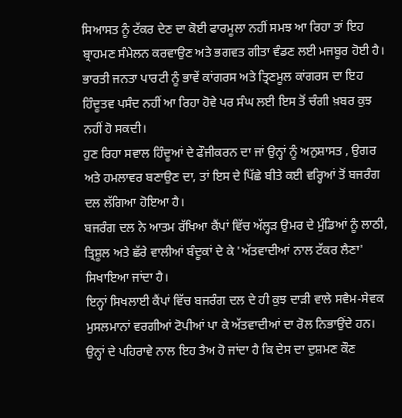ਸਿਆਸਤ ਨੂੰ ਟੱਕਰ ਦੇਣ ਦਾ ਕੋਈ ਫਾਰਮੂਲਾ ਨਹੀਂ ਸਮਝ ਆ ਰਿਹਾ ਤਾਂ ਇਹ ਬ੍ਰਾਹਮਣ ਸੰਮੇਲਨ ਕਰਵਾਉਣ ਅਤੇ ਭਗਵਤ ਗੀਤਾ ਵੰਡਣ ਲਈ ਮਜਬੂਰ ਹੋਈ ਹੈ।
ਭਾਰਤੀ ਜਨਤਾ ਪਾਰਟੀ ਨੂੰ ਭਾਵੇਂ ਕਾਂਗਰਸ ਅਤੇ ਤ੍ਰਿਣਮੂਲ ਕਾਂਗਰਸ ਦਾ ਇਹ ਹਿੰਦੂਤਵ ਪਸੰਦ ਨਹੀਂ ਆ ਰਿਹਾ ਹੋਵੇ ਪਰ ਸੰਘ ਲਈ ਇਸ ਤੋਂ ਚੰਗੀ ਖ਼ਬਰ ਕੁਝ ਨਹੀਂ ਹੋ ਸਕਦੀ।
ਹੁਣ ਰਿਹਾ ਸਵਾਲ ਹਿੰਦੂਆਂ ਦੇ ਫੌਜੀਕਰਨ ਦਾ ਜਾਂ ਉਨ੍ਹਾਂ ਨੂੰ ਅਨੁਸ਼ਾਸਤ , ਉਗਰ ਅਤੇ ਹਮਲਾਵਰ ਬਣਾਉਣ ਦਾ, ਤਾਂ ਇਸ ਦੇ ਪਿੱਛੇ ਬੀਤੇ ਕਈ ਵਰ੍ਹਿਆਂ ਤੋਂ ਬਜਰੰਗ ਦਲ ਲੱਗਿਆ ਹੋਇਆ ਹੈ।
ਬਜਰੰਗ ਦਲ ਨੇ ਆਤਮ ਰੱਖਿਆ ਕੈਂਪਾਂ ਵਿੱਚ ਅੱਲ੍ਹੜ ਉਮਰ ਦੇ ਮੁੰਡਿਆਂ ਨੂੰ ਲਾਠੀ, ਤ੍ਰਿਸ਼ੂਲ ਅਤੇ ਛੱਰੇ ਵਾਲੀਆਂ ਬੰਦੂਕਾਂ ਦੇ ਕੇ 'ਅੱਤਵਾਦੀਆਂ ਨਾਲ ਟੱਕਰ ਲੈਣਾ' ਸਿਖਾਇਆ ਜਾਂਦਾ ਹੈ।
ਇਨ੍ਹਾਂ ਸਿਖਲਾਈ ਕੈਂਪਾਂ ਵਿੱਚ ਬਜਰੰਗ ਦਲ ਦੇ ਹੀ ਕੁਝ ਦਾੜੀ ਵਾਲੇ ਸਵੈਮ-ਸੇਵਕ ਮੁਸਲਮਾਨਾਂ ਵਰਗੀਆਂ ਟੋਪੀਆਂ ਪਾ ਕੇ ਅੱਤਵਾਦੀਆਂ ਦਾ ਰੋਲ ਨਿਭਾਉਂਦੇ ਹਨ।
ਉਨ੍ਹਾਂ ਦੇ ਪਹਿਰਾਵੇ ਨਾਲ ਇਹ ਤੈਅ ਹੋ ਜਾਂਦਾ ਹੈ ਕਿ ਦੇਸ ਦਾ ਦੁਸ਼ਮਣ ਕੌਣ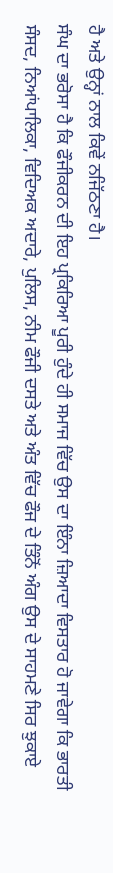ਹੈ ਅਤੇ ਉਨ੍ਹਾਂ ਨਾਲ ਕਿਵੇਂ ਨਜਿੱਠਣਾ ਹੈ।
ਸੰਘ ਦਾ ਭਰੋਸਾ ਹੈ ਕਿ ਫੌਜੀਕਰਨ ਦੀ ਇਹ ਪ੍ਰਕਿਰਿਆ ਪੂਰੀ ਹੁੰਦੇ ਹੀ ਸਮਾਜ ਵਿੱਚ ਉਸ ਦਾ ਇੰਨਾ ਜ਼ਿਆਦਾ ਵਿਸਤਾਰ ਹੋ ਜਾਵੇਗਾ ਕਿ ਭਾਰਤੀ ਸੰਸਦ, ਨਿਆਂਪਾਲਿਕਾ, ਵਿਦਿਅਕ ਅਦਾਰੇ, ਪੁਲਿਸ, ਨੀਮ ਫੌਜੀ ਦਸਤੇ ਅਤੇ ਅੰਤ ਵਿੱਚ ਫੌਜ ਦੇ ਤਿੰਨੋਂ ਅੰਗ ਉਸ ਦੇ ਸਾਹਮਣੇ ਸਿਰ ਝੁਕਾਏ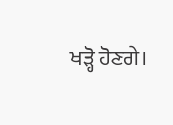ਖੜ੍ਹੋ ਹੋਣਗੇ।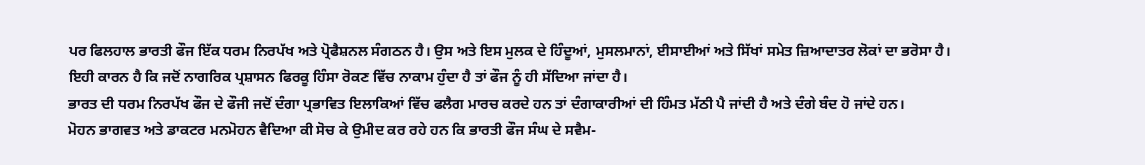ਪਰ ਫਿਲਹਾਲ ਭਾਰਤੀ ਫੌਜ ਇੱਕ ਧਰਮ ਨਿਰਪੱਖ ਅਤੇ ਪ੍ਰੋਫੈਸ਼ਨਲ ਸੰਗਠਨ ਹੈ। ਉਸ ਅਤੇ ਇਸ ਮੁਲਕ ਦੇ ਹਿੰਦੂਆਂ, ਮੁਸਲਮਾਨਾਂ, ਈਸਾਈਆਂ ਅਤੇ ਸਿੱਖਾਂ ਸਮੇਤ ਜ਼ਿਆਦਾਤਰ ਲੋਕਾਂ ਦਾ ਭਰੋਸਾ ਹੈ।
ਇਹੀ ਕਾਰਨ ਹੈ ਕਿ ਜਦੋਂ ਨਾਗਰਿਕ ਪ੍ਰਸ਼ਾਸਨ ਫਿਰਕੂ ਹਿੰਸਾ ਰੋਕਣ ਵਿੱਚ ਨਾਕਾਮ ਹੁੰਦਾ ਹੈ ਤਾਂ ਫੌਜ ਨੂੰ ਹੀ ਸੱਦਿਆ ਜਾਂਦਾ ਹੈ।
ਭਾਰਤ ਦੀ ਧਰਮ ਨਿਰਪੱਖ ਫੌਜ ਦੇ ਫੌਜੀ ਜਦੋਂ ਦੰਗਾ ਪ੍ਰਭਾਵਿਤ ਇਲਾਕਿਆਂ ਵਿੱਚ ਫਲੈਗ ਮਾਰਚ ਕਰਦੇ ਹਨ ਤਾਂ ਦੰਗਾਕਾਰੀਆਂ ਦੀ ਹਿੰਮਤ ਮੱਠੀ ਪੈ ਜਾਂਦੀ ਹੈ ਅਤੇ ਦੰਗੇ ਬੰਦ ਹੋ ਜਾਂਦੇ ਹਨ।
ਮੋਹਨ ਭਾਗਵਤ ਅਤੇ ਡਾਕਟਰ ਮਨਮੋਹਨ ਵੈਦਿਆ ਕੀ ਸੋਚ ਕੇ ਉਮੀਦ ਕਰ ਰਹੇ ਹਨ ਕਿ ਭਾਰਤੀ ਫੌਜ ਸੰਘ ਦੇ ਸਵੈਮ-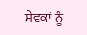ਸੇਵਕਾਂ ਨੂੰ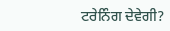ਟਰੇਨਿੰਗ ਦੇਵੇਗੀ?